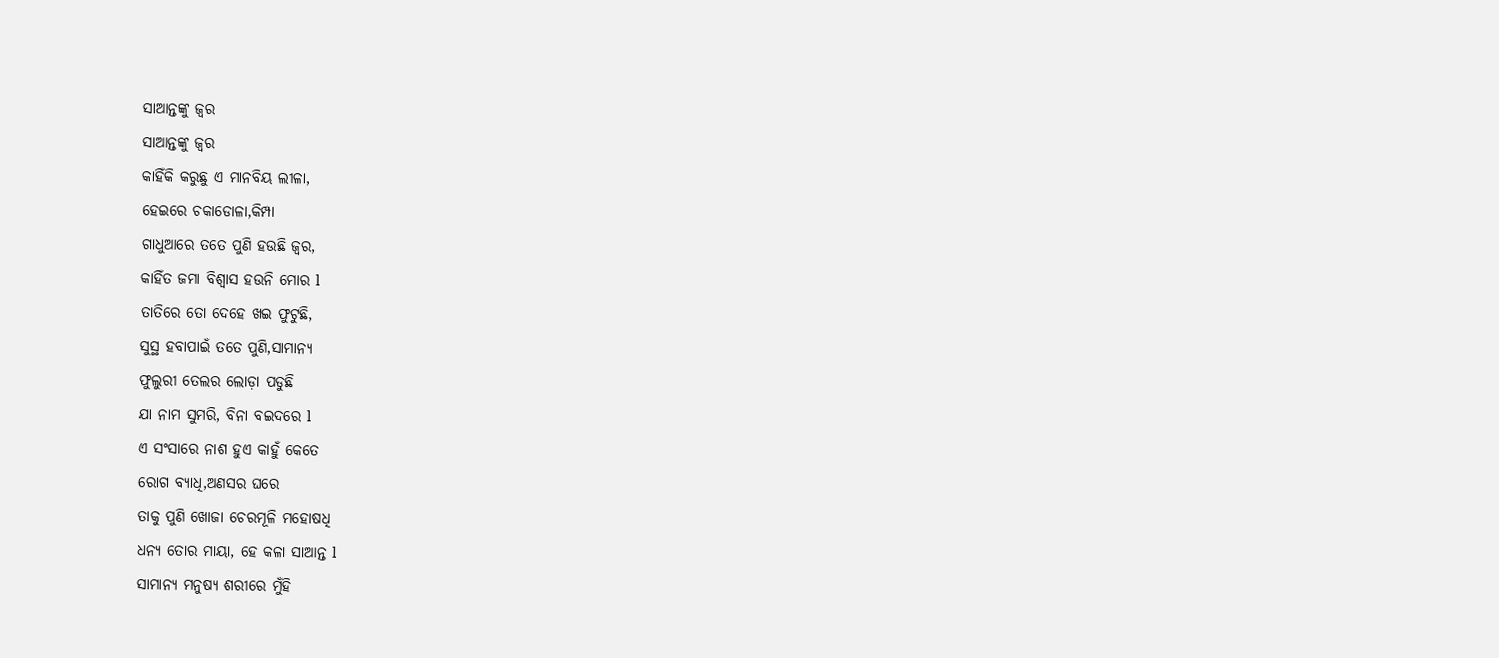ସାଆନ୍ତଙ୍କୁ ଜ୍ୱର
ସାଆନ୍ତଙ୍କୁ ଜ୍ୱର
କାହିଁକି କରୁଛୁ ଏ ମାନବିୟ ଲୀଳା,
ହେଇରେ ଚକାଡୋଳା,କିମ୍ପା
ଗାଧୁଆରେ ତତେ ପୁଣି ହଉଛି ଜ୍ୱର,
କାହିଁତ ଜମା ବିଶ୍ୱାସ ହଉନି ମୋର l
ତାତିରେ ତୋ ଦେହେ ଖଇ ଫୁଟୁଛି,
ସୁସ୍ଥ ହବାପାଇଁ ତତେ ପୁଣି,ସାମାନ୍ୟ
ଫୁଲୁରୀ ତେଲର ଲୋଡ଼ା ପଡୁଛି
ଯା ନାମ ସୁମରି, ବିନା ବଇଦରେ l
ଏ ସଂସାରେ ନାଶ ହୁଏ କାହୁଁ କେତେ
ରୋଗ ବ୍ୟାଧି,ଅଣସର ଘରେ
ତାକୁ ପୁଣି ଖୋଜା ଚେରମୂଳି ମହୋଷଧି
ଧନ୍ୟ ତୋର ମାୟା, ହେ କଳା ସାଆନ୍ତ l
ସାମାନ୍ୟ ମନୁଷ୍ୟ ଶରୀରେ ମୁଁହି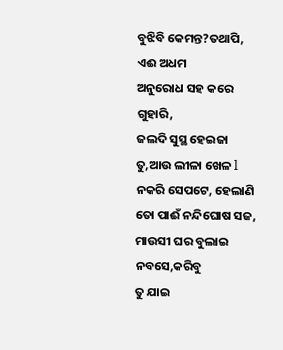ବୁଝିବି କେମନ୍ତ?ତଥାପି, ଏଈ ଅଧମ
ଅନୁରୋଧ ସହ କରେ ଗୁହାରି,
ଜଲଦି ସୁସ୍ଥ ହେଇଜା ତୁ,ଆଉ ଲୀଳା ଖେଳ l
ନକରି ସେପଟେ, ହେଲାଣି
ତୋ ପାଈଁ ନନ୍ଦିଘୋଷ ସଜ,
ମାଉସୀ ଘର ବୁଲାଇ ନବସେ,କରିବୁ
ତୁ ଯାଇ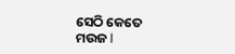ସେଠି କେତେ ମଉଜ l